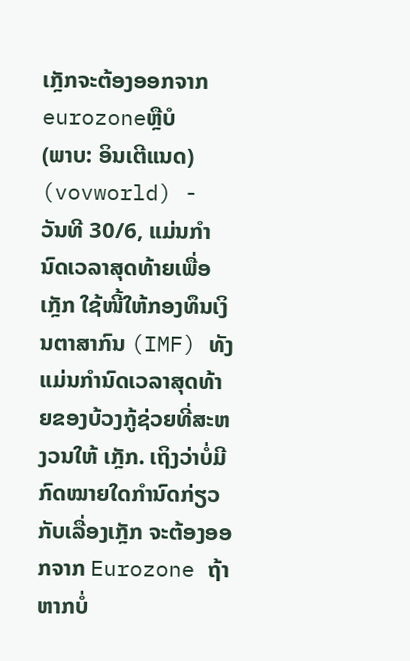ເກຼັກຈະຕ້ອງອອກຈາກ eurozoneຫຼືບໍ
(ພາບ: ອິນເຕີແນດ)
(vovworld) - ວັນທີ 30/6, ແມ່ນກຳນົດເວລາສຸດທ້າຍເພື່ອ ເກຼັກ ໃຊ້ໜີ້ໃຫ້ກອງທຶນເງິນຕາສາກົນ (IMF) ທັງແມ່ນກຳນົດເວລາສຸດທ້າຍຂອງບ້ວງກູ້ຊ່ວຍທີ່ສະຫງວນໃຫ້ ເກຼັກ. ເຖິງວ່າບໍ່ມີກົດໝາຍໃດກຳນົດກ່ຽວກັບເລື່ອງເກຼັກ ຈະຕ້ອງອອກຈາກ Eurozone ຖ້າຫາກບໍ່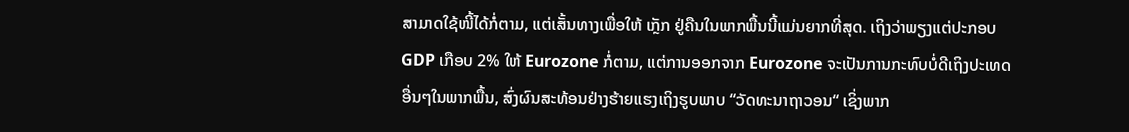ສາມາດໃຊ້ໜີ້ໄດ້ກໍ່ຕາມ, ແຕ່ເສັ້ນທາງເພື່ອໃຫ້ ເກຼັກ ຢູ່ຄືນໃນພາກພື້ນນີ້ແມ່ນຍາກທີ່ສຸດ. ເຖິງວ່າພຽງແຕ່ປະກອບ GDP ເກືອບ 2% ໃຫ້ Eurozone ກໍ່ຕາມ, ແຕ່ການອອກຈາກ Eurozone ຈະເປັນການກະທົບບໍ່ດີເຖິງປະເທດອື່ນໆໃນພາກພື້ນ, ສົ່ງຜົນສະທ້ອນຢ່າງຮ້າຍແຮງເຖິງຮູບພາບ “ວັດທະນາຖາວອນ“ ເຊິ່ງພາກ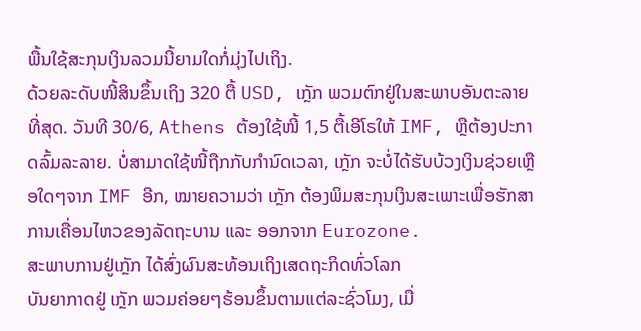ພື້ນໃຊ້ສະກຸນເງິນລວມນີ້ຍາມໃດກໍ່ມຸ່ງໄປເຖິງ.
ດ້ວຍລະດັບໜີ້ສິນຂຶ້ນເຖິງ 320 ຕື້ USD, ເກຼັກ ພວມຕົກຢູ່ໃນສະພາບອັນຕະລາຍທີ່ສຸດ. ວັນທີ 30/6, Athens ຕ້ອງໃຊ້ໜີ້ 1,5 ຕື້ເອີໂຣໃຫ້ IMF, ຫຼືຕ້ອງປະກາດລົ້ມລະລາຍ. ບໍ່ສາມາດໃຊ້ໜີ້ຖືກກັບກຳນົດເວລາ, ເກຼັກ ຈະບໍ່ໄດ້ຮັບບ້ວງເງິນຊ່ວຍເຫຼືອໃດໆຈາກ IMF ອີກ, ໝາຍຄວາມວ່າ ເກຼັກ ຕ້ອງພິມສະກຸນເງິນສະເພາະເພື່ອຮັກສາການເຄື່ອນໄຫວຂອງລັດຖະບານ ແລະ ອອກຈາກ Eurozone.
ສະພາບການຢູ່ເກຼັກ ໄດ້ສົ່ງຜົນສະທ້ອນເຖິງເສດຖະກິດທົ່ວໂລກ
ບັນຍາກາດຢູ່ ເກຼັກ ພວມຄ່ອຍໆຮ້ອນຂຶ້ນຕາມແຕ່ລະຊົ່ວໂມງ, ເມື່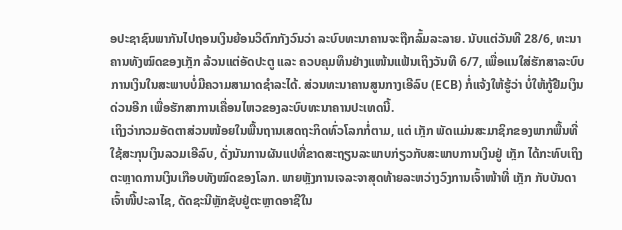ອປະຊາຊົນພາກັນໄປຖອນເງິນຍ້ອນວິຕົກກັງວົນວ່າ ລະບົບທະນາຄານຈະຖືກລົ້ມລະລາຍ. ນັບແຕ່ວັນທີ 28/6, ທະນາຄານທັງໝົດຂອງເກຼັກ ລ້ວນແຕ່ອັດປະຕູ ແລະ ຄວບຄຸມທຶນຢ່າງແໜ້ນແຟ້ນເຖິງວັນທີ 6/7, ເພື່ອແນໃສ່ຮັກສາລະບົບການເງິນໃນສະພາບບໍ່ມີຄວາມສາມາດຊຳລະໄດ້. ສ່ວນທະນາຄານສູນກາງເອີລົບ (ECB) ກໍ່ແຈ້ງໃຫ້ຮູ້ວ່າ ບໍ່ໃຫ້ກູ້ຢືມເງິນດ່ວນອີກ ເພື່ອຮັກສາການເຄື່ອນໄຫວຂອງລະບົບທະນາຄານປະເທດນີ້.
ເຖິງວ່າກວມອັດຕາສ່ວນໜ້ອຍໃນພື້ນຖານເສດຖະກິດທົ່ວໂລກກໍ່ຕາມ, ແຕ່ ເກຼັກ ພັດແມ່ນສະມາຊິກຂອງພາກພື້ນທີ່ໃຊ້ສະກຸນເງິນລວມເອີລົບ, ດັ່ງນັນການຜັນແປທີ່ຂາດສະຖຽນລະພາບກ່ຽວກັບສະພາບການເງິນຢູ່ ເກຼັກ ໄດ້ກະທົບເຖິງຕະຫຼາດການເງິນເກືອບທັງໝົດຂອງໂລກ. ພາຍຫຼັງການເຈລະຈາສຸດທ້າຍລະຫວ່າງວົງການເຈົ້າໜ້າທີ່ ເກຼັກ ກັບບັນດາເຈົ້າໜີ້ປະລາໄຊ, ດັດຊະນີຫຼັກຊັບຢູ່ຕະຫຼາດອາຊີໃນ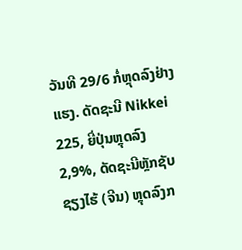ວັນທີ 29/6 ກໍ່ຫຼຸດລົງຢ່າງແຮງ. ດັດຊະນີ Nikkei 225, ຍີ່ປຸ່ນຫຼຸດລົງ 2,9%, ດັດຊະນີຫຼັກຊັບຊຽງໄຮ້ (ຈີນ) ຫຼຸດລົງກ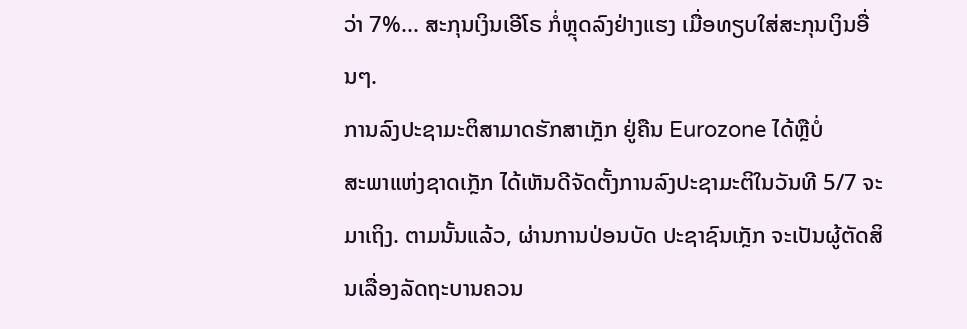ວ່າ 7%... ສະກຸນເງິນເອີໂຣ ກໍ່ຫຼຸດລົງຢ່າງແຮງ ເມື່ອທຽບໃສ່ສະກຸນເງິນອື່ນໆ.
ການລົງປະຊາມະຕິສາມາດຮັກສາເກຼັກ ຢູ່ຄືນ Eurozone ໄດ້ຫຼືບໍ່
ສະພາແຫ່ງຊາດເກຼັກ ໄດ້ເຫັນດີຈັດຕັ້ງການລົງປະຊາມະຕິໃນວັນທີ 5/7 ຈະມາເຖິງ. ຕາມນັ້ນແລ້ວ, ຜ່ານການປ່ອນບັດ ປະຊາຊົນເກຼັກ ຈະເປັນຜູ້ຕັດສິນເລື່ອງລັດຖະບານຄວນ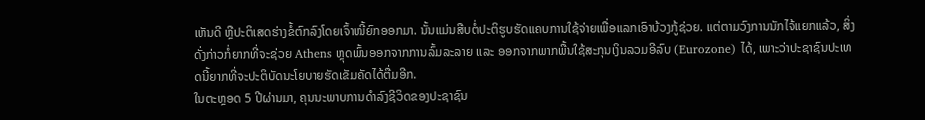ເຫັນດີ ຫຼືປະຕິເສດຮ່າງຂໍ້ຕົກລົງໂດຍເຈົ້າໜີ້ຍົກອອກມາ. ນັ້ນແມ່ນສືບຕໍ່ປະຕິຮູບຮັດແຄບການໃຊ້ຈ່າຍເພື່ອແລກເອົາບ້ວງກູ້ຊ່ວຍ. ແຕ່ຕາມວົງການນັກໄຈ້ແຍກແລ້ວ, ສິ່ງດັ່ງກ່າວກໍ່ຍາກທີ່ຈະຊ່ວຍ Athens ຫຼຸດພົ້ນອອກຈາກການລົ້ມລະລາຍ ແລະ ອອກຈາກພາກພື້ນໃຊ້ສະກຸນເງິນລວມອີລົບ (Eurozone) ໄດ້, ເພາະວ່າປະຊາຊົນປະເທດນີ້ຍາກທີ່ຈະປະຕິບັດນະໂຍບາຍຮັດເຂັມຄັດໄດ້ຕື່ມອີກ.
ໃນຕະຫຼອດ 5 ປີຜ່ານມາ, ຄຸນນະພາບການດຳລົງຊີວິດຂອງປະຊາຊົນ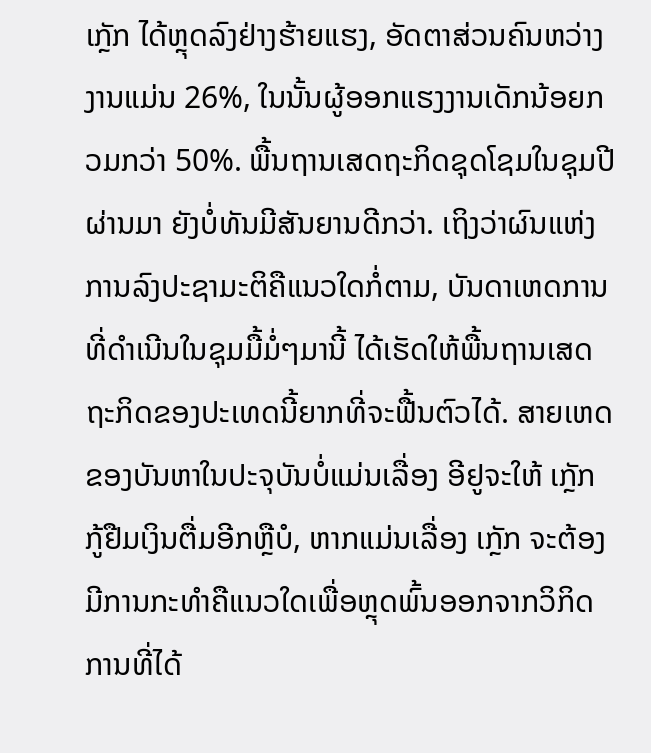ເກຼັກ ໄດ້ຫຼຸດລົງຢ່າງຮ້າຍແຮງ, ອັດຕາສ່ວນຄົນຫວ່າງງານແມ່ນ 26%, ໃນນັ້ນຜູ້ອອກແຮງງານເດັກນ້ອຍກວມກວ່າ 50%. ພື້ນຖານເສດຖະກິດຊຸດໂຊມໃນຊຸມປີຜ່ານມາ ຍັງບໍ່ທັນມີສັນຍານດີກວ່າ. ເຖິງວ່າຜົນແຫ່ງການລົງປະຊາມະຕິຄືແນວໃດກໍ່ຕາມ, ບັນດາເຫດການທີ່ດຳເນີນໃນຊຸມມື້ມໍ່ໆມານີ້ ໄດ້ເຮັດໃຫ້ພື້ນຖານເສດຖະກິດຂອງປະເທດນີ້ຍາກທີ່ຈະຟື້ນຕົວໄດ້. ສາຍເຫດຂອງບັນຫາໃນປະຈຸບັນບໍ່ແມ່ນເລື່ອງ ອີຢູຈະໃຫ້ ເກຼັກ ກູ້ຢືມເງິນຕື່ມອີກຫຼືບໍ, ຫາກແມ່ນເລື່ອງ ເກຼັກ ຈະຕ້ອງມີການກະທຳຄືແນວໃດເພື່ອຫຼຸດພົ້ນອອກຈາກວິກິດການທີ່ໄດ້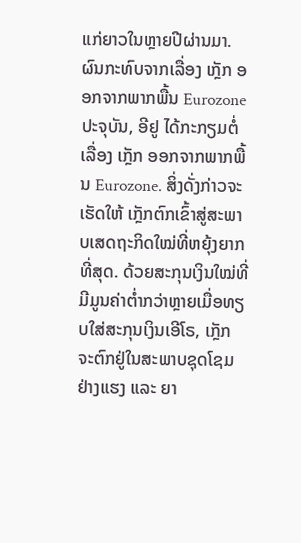ແກ່ຍາວໃນຫຼາຍປີຜ່ານມາ.
ຜົນກະທົບຈາກເລື່ອງ ເກຼັກ ອອກຈາກພາກພື້ນ Eurozone
ປະຈຸບັນ, ອີຢູ ໄດ້ກະກຽມຕໍ່ເລື່ອງ ເກຼັກ ອອກຈາກພາກພື້ນ Eurozone. ສິ່ງດັ່ງກ່າວຈະເຮັດໃຫ້ ເກຼັກຕົກເຂົ້າສູ່ສະພາບເສດຖະກິດໃໝ່ທີ່ຫຍຸ້ງຍາກທີ່ສຸດ. ດ້ວຍສະກຸນເງິນໃໝ່ທີ່ມີມູນຄ່າຕ່ຳກວ່າຫຼາຍເມື່ອທຽບໃສ່ສະກຸນເງິນເອີໂຣ, ເກຼັກ ຈະຕົກຢູ່ໃນສະພາບຊຸດໂຊມຢ່າງແຮງ ແລະ ຍາ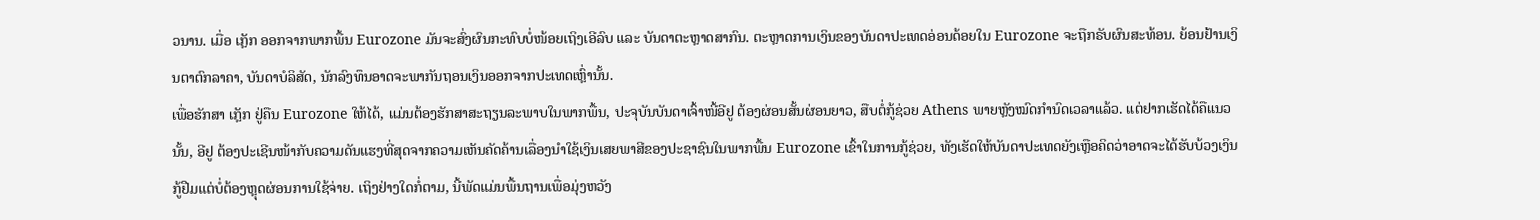ວນານ. ເມື່ອ ເກຼັກ ອອກຈາກພາກພື້ນ Eurozone ມັນຈະສົ່ງຜົນກະທົບບໍ່ໜ້ອຍເຖິງເອີລົບ ແລະ ບັນດາຕະຫຼາດສາກົນ. ຕະຫຼາດການເງິນຂອງບັນດາປະເທດອ່ອນດ້ອຍໃນ Eurozone ຈະຖືກຣັບຜົນສະທ້ອນ. ຍ້ອນຢ້ານເງິນຕາຕົກລາຄາ, ບັນດາບໍລິສັດ, ນັກລົງທຶນອາດຈະພາກັນຖອນເງິນອອກຈາກປະເທດເຫຼົ່ານັ້ນ.
ເພື່ອຮັກສາ ເກຼັກ ຢູ່ຄືນ Eurozone ໃຫ້ໄດ້, ແມ່ນຕ້ອງຮັກສາສະຖຽນລະພາບໃນພາກພື້ນ, ປະຈຸບັນບັນດາເຈົ້າໜີ້ອີຢູ ຕ້ອງຜ່ອນສັ້ນຜ່ອນຍາວ, ສືບຕໍ່ກູ້ຊ່ວຍ Athens ພາຍຫຼັງໝົດກຳນົດເວລາແລ້ວ. ແຕ່ຢາກເຮັດໄດ້ຄືແນວນັ້ນ, ອີຢູ ຕ້ອງປະເຊີນໜ້າກັບຄວາມດັນແຮງທີ່ສຸດຈາກຄວາມເຫັນຄັດຄ້ານເລື່ອງນຳໃຊ້ເງິນເສຍພາສີຂອງປະຊາຊົນໃນພາກພື້ນ Eurozone ເຂົ້າໃນການກູ້ຊ່ວຍ, ທັງເຮັດໃຫ້ບັນດາປະເທດຍັງເຫຼືອຄິດວ່າອາດຈະໄດ້ຮັບບ້ວງເງິນກູ້ຢືມແຕ່ບໍ່ຕ້ອງຫຼຸດຜ່ອນການໃຊ້ຈ່າຍ. ເຖິງຢ່າງໃດກໍ່ຕາມ, ນີ້ພັດແມ່ນພື້ນຖານເພື່ອມຸ່ງຫວັງ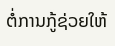ຕໍ່ການກູ້ຊ່ວຍໃຫ້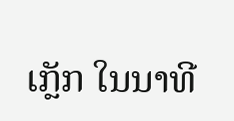ເກຼັກ ໃນນາທີ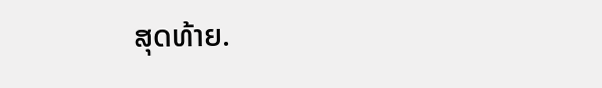ສຸດທ້າຍ.